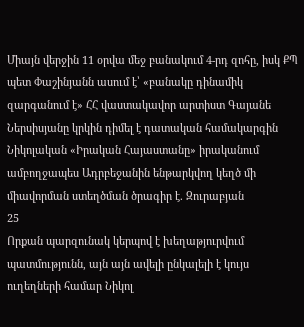Միայն վերջին 11 օրվա մեջ բանակում 4-րդ զոհը, իսկ ՔՊ պետ Փաշինյանն ասում է՝ «բանակը դինամիկ զարգանում է» ՀՀ վաստակավոր արտիստ Գայանե Ներսիսյանը կրկին դիմել է դատական համակարգին Նիկոլական «Իրական Հայաստանը» իրականում ամբողջապես Ադրբեջանին ենթարկվող կեղծ մի միավորման ստեղծման ծրագիր է. Զուրաբյան
25
Որքան պարզունակ կերպով է խեղաթյուրվում պատմությունն, այն այն ավելի ընկալելի է կույս ուղեղների համար Նիկոլ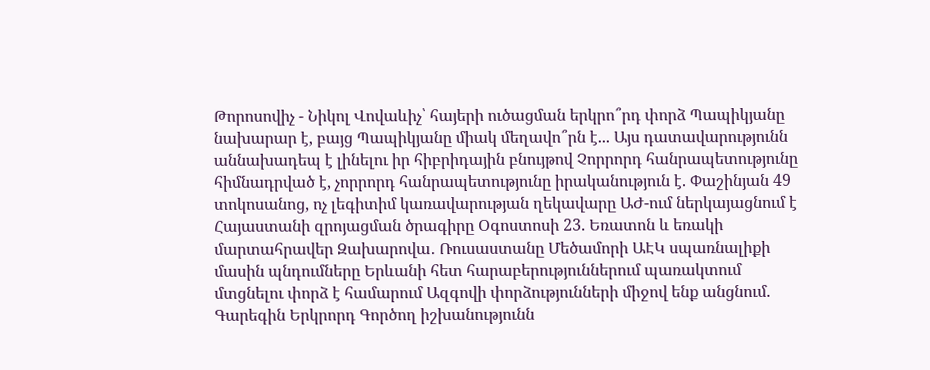Թորոսովիչ - Նիկոլ Վովաևիչ՝ հայերի ուծացման երկրո՞րդ փորձ Պապիկյանը նախարար է, բայց Պապիկյանը միակ մեղավո՞րն է... Այս դատավարությունն աննախադեպ է լինելու իր հիբրիդային բնույթով Չորրորդ հանրապետությունը հիմնադրված է, չորրորդ հանրապետությունը իրականություն է. Փաշինյան 49 տոկոսանոց, ոչ լեգիտիմ կառավարության ղեկավարը ԱԺ-ում ներկայացնում է Հայաստանի զրոյացման ծրագիրը Օգոստոսի 23. Եռատոն և եռակի մարտահրավեր Զախարովա․ Ռուսաստանը Մեծամորի ԱԷԿ սպառնալիքի մասին պնդումները Երևանի հետ հարաբերություններում պառակտում մտցնելու փորձ է համարում Ազգովի փորձությունների միջով ենք անցնում. Գարեգին Երկրորդ Գործող իշխանությունն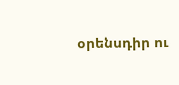օրենսդիր ու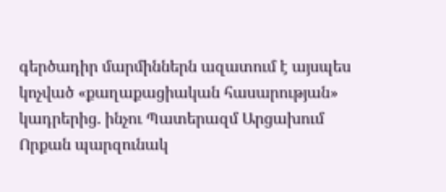գերծադիր մարմիններն ազատում է այսպես կոչված «քաղաքացիական հասարության» կադրերից. ինչու Պատերազմ Արցախում
Որքան պարզունակ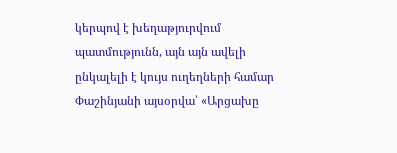կերպով է խեղաթյուրվում պատմությունն, այն այն ավելի ընկալելի է կույս ուղեղների համար Փաշինյանի այսօրվա՝ «Արցախը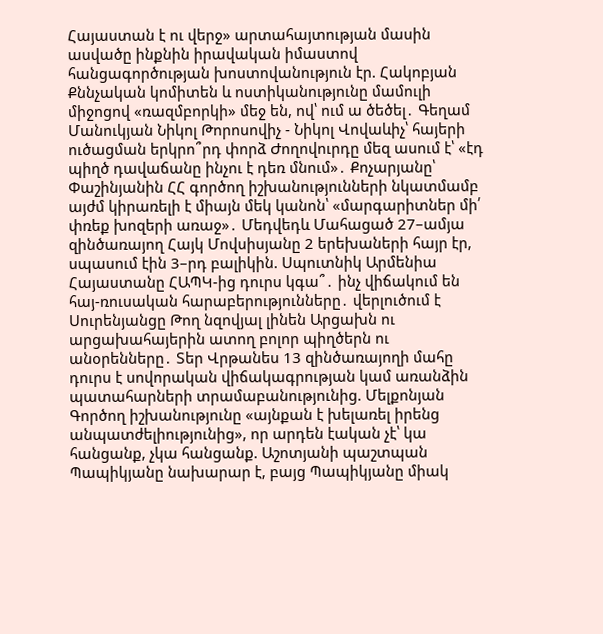Հայաստան է ու վերջ» արտահայտության մասին ասվածը ինքնին իրավական իմաստով հանցագործության խոստովանություն էր. Հակոբյան Քննչական կոմիտեն և ոստիկանությունը մամուլի միջոցով «ռազմբորկի» մեջ են, ով՝ ում ա ծեծել․ Գեղամ Մանուկյան Նիկոլ Թորոսովիչ - Նիկոլ Վովաևիչ՝ հայերի ուծացման երկրո՞րդ փորձ Ժողովուրդը մեզ ասում է՝ «էդ պիղծ դավաճանը ինչու է դեռ մնում»․ Քոչարյանը՝ Փաշինյանին ՀՀ գործող իշխանությունների նկատմամբ այժմ կիրառելի է միայն մեկ կանոն՝ «մարգարիտներ մի՛ փռեք խոզերի առաջ»․ Մեդվեդև Մահացած 27–ամյա զինծառայող Հայկ Մովսիսյանը 2 երեխաների հայր էր, սպասում էին 3–րդ բալիկին. Սպուտնիկ Արմենիա Հայաստանը ՀԱՊԿ-ից դուրս կգա՞․ ինչ վիճակում են հայ-ռուսական հարաբերությունները․ վերլուծում է Սուրենյանցը Թող նզովյալ լինեն Արցախն ու արցախահայերին ատող բոլոր պիղծերն ու անօրենները․ Տեր Վրթանես 13 զինծառայողի մահը դուրս է սովորական վիճակագրության կամ առանձին պատահարների տրամաբանությունից. Մելքոնյան Գործող իշխանությունը «այնքան է խելառել իրենց անպատժելիությունից», որ արդեն էական չէ՝ կա հանցանք, չկա հանցանք. Աշոտյանի պաշտպան Պապիկյանը նախարար է, բայց Պապիկյանը միակ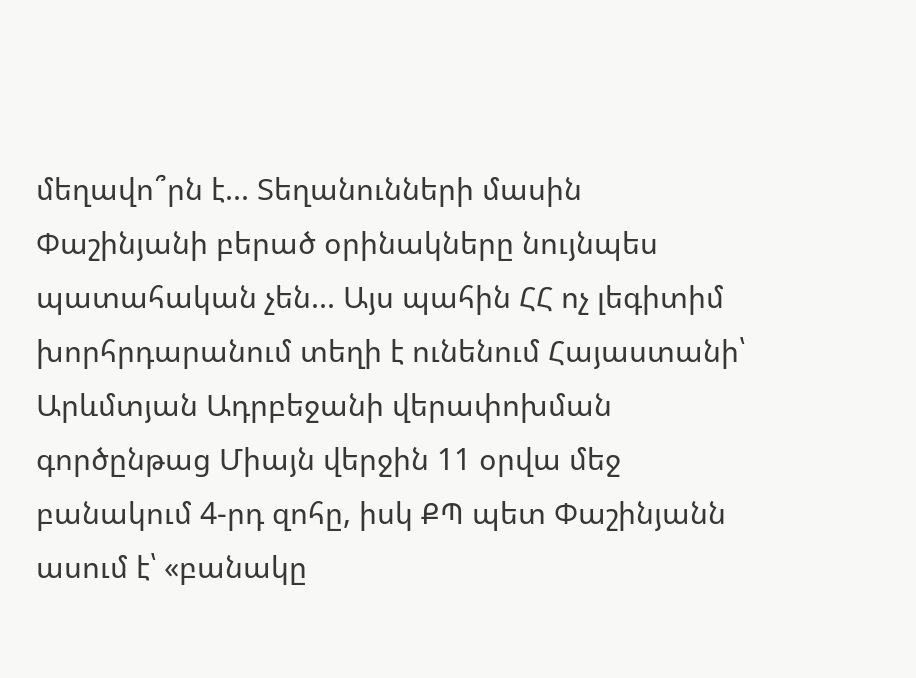մեղավո՞րն է... Տեղանունների մասին Փաշինյանի բերած օրինակները նույնպես պատահական չեն... Այս պահին ՀՀ ոչ լեգիտիմ խորհրդարանում տեղի է ունենում Հայաստանի՝ Արևմտյան Ադրբեջանի վերափոխման գործընթաց Միայն վերջին 11 օրվա մեջ բանակում 4-րդ զոհը, իսկ ՔՊ պետ Փաշինյանն ասում է՝ «բանակը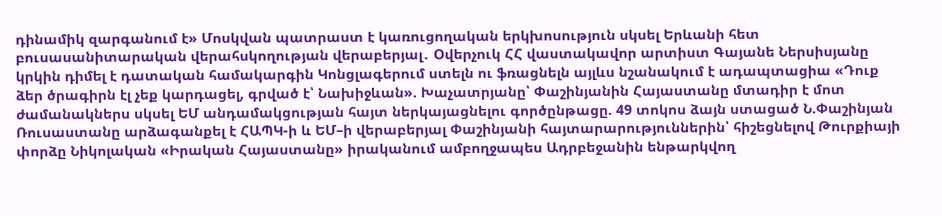դինամիկ զարգանում է» Մոսկվան պատրաստ է կառուցողական երկխոսություն սկսել Երևանի հետ բուսասանիտարական վերահսկողության վերաբերյալ․ Օվերչուկ ՀՀ վաստակավոր արտիստ Գայանե Ներսիսյանը կրկին դիմել է դատական համակարգին Կոնցլագերում ստելն ու ֆռացնելն այլևս նշանակում է ադապտացիա «Դուք ձեր ծրագիրն էլ չեք կարդացել, գրված է՝ Նախիջևան». Խաչատրյանը՝ Փաշինյանին Հայաստանը մտադիր է մոտ ժամանակներս սկսել ԵՄ անդամակցության հայտ ներկայացնելու գործընթացը. 49 տոկոս ձայն ստացած Ն.Փաշինյան Ռուսաստանը արձագանքել է ՀԱՊԿ-ի և ԵՄ–ի վերաբերյալ Փաշինյանի հայտարարություններին՝ հիշեցնելով Թուրքիայի փորձը Նիկոլական «Իրական Հայաստանը» իրականում ամբողջապես Ադրբեջանին ենթարկվող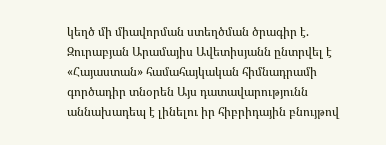կեղծ մի միավորման ստեղծման ծրագիր է. Զուրաբյան Արամայիս Ավետիսյանն ընտրվել է «Հայաստան» համահայկական հիմնադրամի գործադիր տնօրեն Այս դատավարությունն աննախադեպ է լինելու իր հիբրիդային բնույթով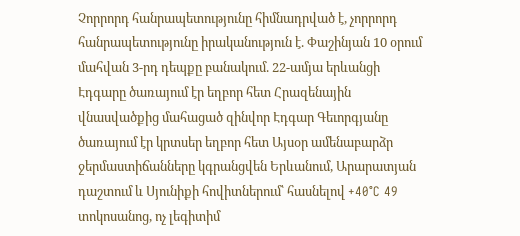Չորրորդ հանրապետությունը հիմնադրված է, չորրորդ հանրապետությունը իրականություն է. Փաշինյան 10 օրում մահվան 3-րդ դեպքը բանակում. 22-ամյա երևանցի Էդգարը ծառայում էր եղբոր հետ Հրազենային վնասվածքից մահացած զինվոր Էդգար Գեւորգյանը ծառայում էր կրտսեր եղբոր հետ Այսօր ամենաբարձր ջերմաստիճանները կգրանցվեն Երևանում, Արարատյան դաշտում և Սյունիքի հովիտներում՝ հասնելով +40°C 49 տոկոսանոց, ոչ լեգիտիմ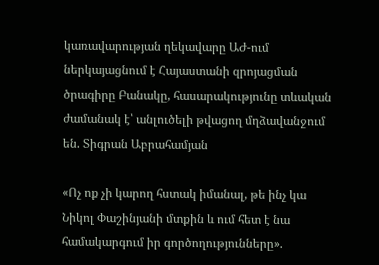կառավարության ղեկավարը ԱԺ-ում ներկայացնում է Հայաստանի զրոյացման ծրագիրը Բանակը, հասարակությունը տևական ժամանակ է՝ անլուծելի թվացող մղձավանջում են. Տիգրան Աբրահամյան

«Ոչ ոք չի կարող հստակ իմանալ, թե ինչ կա Նիկոլ Փաշինյանի մտքին և ում հետ է նա համակարգում իր գործողությունները».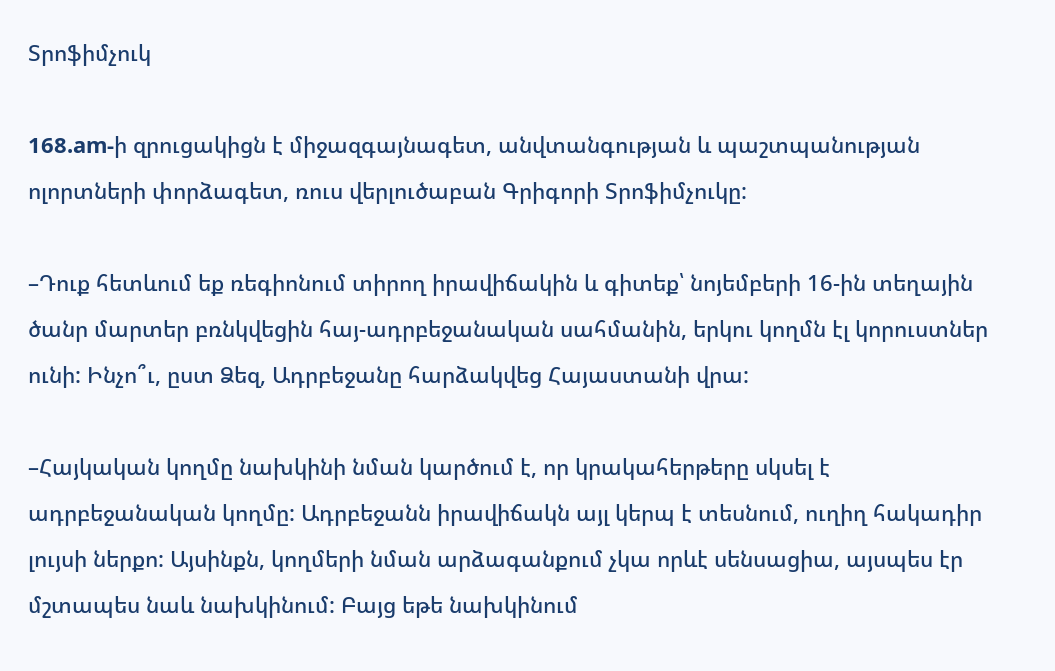Տրոֆիմչուկ

168.am-ի զրուցակիցն է միջազգայնագետ, անվտանգության և պաշտպանության ոլորտների փորձագետ, ռուս վերլուծաբան Գրիգորի Տրոֆիմչուկը:

–Դուք հետևում եք ռեգիոնում տիրող իրավիճակին և գիտեք՝ նոյեմբերի 16-ին տեղային ծանր մարտեր բռնկվեցին հայ-ադրբեջանական սահմանին, երկու կողմն էլ կորուստներ ունի: Ինչո՞ւ, ըստ Ձեզ, Ադրբեջանը հարձակվեց Հայաստանի վրա:

–Հայկական կողմը նախկինի նման կարծում է, որ կրակահերթերը սկսել է ադրբեջանական կողմը: Ադրբեջանն իրավիճակն այլ կերպ է տեսնում, ուղիղ հակադիր լույսի ներքո: Այսինքն, կողմերի նման արձագանքում չկա որևէ սենսացիա, այսպես էր մշտապես նաև նախկինում: Բայց եթե նախկինում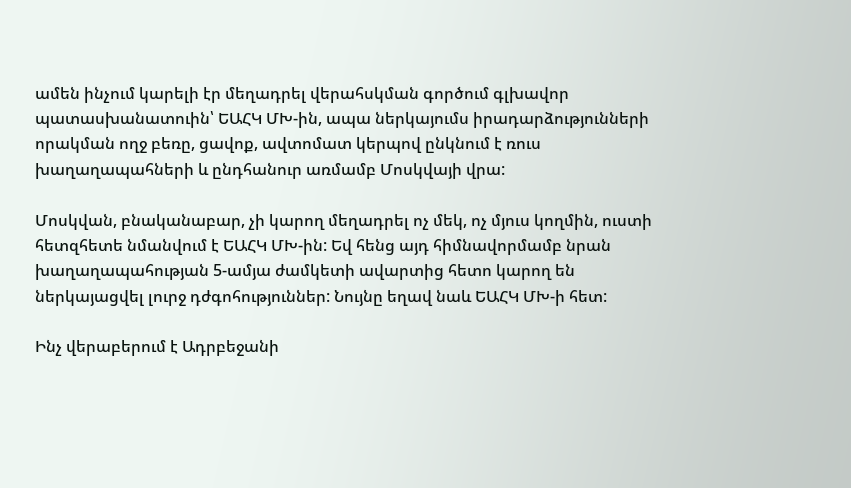ամեն ինչում կարելի էր մեղադրել վերահսկման գործում գլխավոր պատասխանատուին՝ ԵԱՀԿ ՄԽ-ին, ապա ներկայումս իրադարձությունների որակման ողջ բեռը, ցավոք, ավտոմատ կերպով ընկնում է ռուս խաղաղապահների և ընդհանուր առմամբ Մոսկվայի վրա:

Մոսկվան, բնականաբար, չի կարող մեղադրել ոչ մեկ, ոչ մյուս կողմին, ուստի հետզհետե նմանվում է ԵԱՀԿ ՄԽ-ին: Եվ հենց այդ հիմնավորմամբ նրան խաղաղապահության 5-ամյա ժամկետի ավարտից հետո կարող են ներկայացվել լուրջ դժգոհություններ: Նույնը եղավ նաև ԵԱՀԿ ՄԽ-ի հետ:

Ինչ վերաբերում է Ադրբեջանի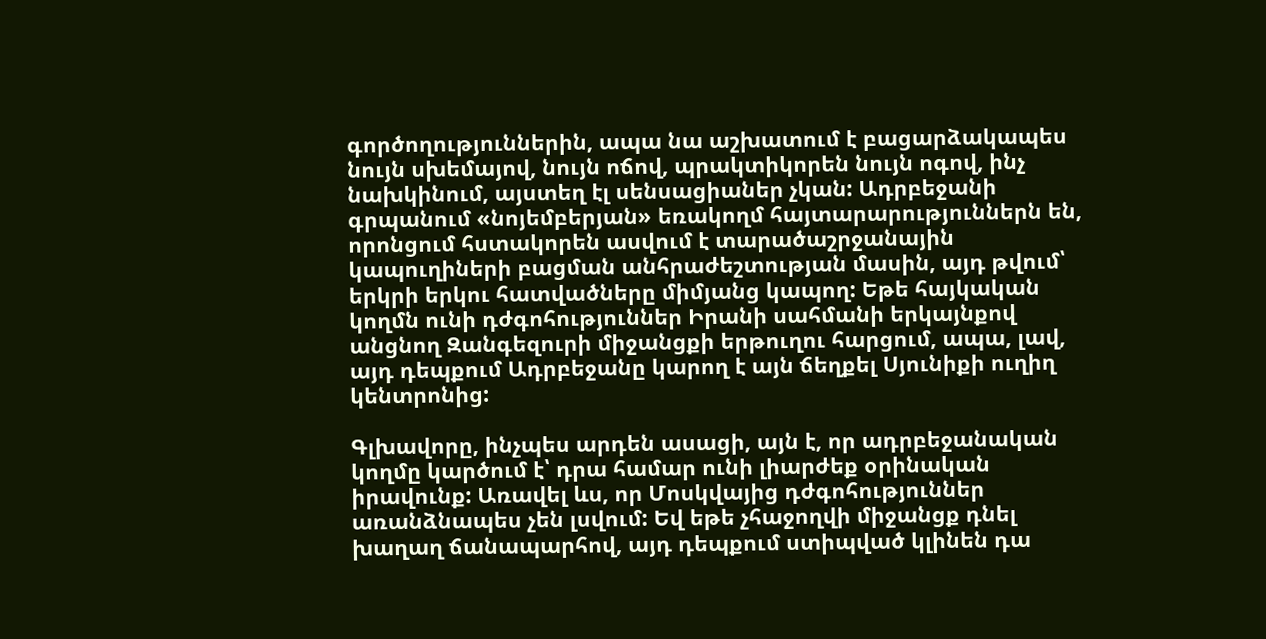գործողություններին, ապա նա աշխատում է բացարձակապես նույն սխեմայով, նույն ոճով, պրակտիկորեն նույն ոգով, ինչ նախկինում, այստեղ էլ սենսացիաներ չկան: Ադրբեջանի գրպանում «նոյեմբերյան» եռակողմ հայտարարություններն են, որոնցում հստակորեն ասվում է տարածաշրջանային կապուղիների բացման անհրաժեշտության մասին, այդ թվում՝ երկրի երկու հատվածները միմյանց կապող: Եթե հայկական կողմն ունի դժգոհություններ Իրանի սահմանի երկայնքով անցնող Զանգեզուրի միջանցքի երթուղու հարցում, ապա, լավ, այդ դեպքում Ադրբեջանը կարող է այն ճեղքել Սյունիքի ուղիղ կենտրոնից:

Գլխավորը, ինչպես արդեն ասացի, այն է, որ ադրբեջանական կողմը կարծում է՝ դրա համար ունի լիարժեք օրինական իրավունք: Առավել ևս, որ Մոսկվայից դժգոհություններ առանձնապես չեն լսվում: Եվ եթե չհաջողվի միջանցք դնել խաղաղ ճանապարհով, այդ դեպքում ստիպված կլինեն դա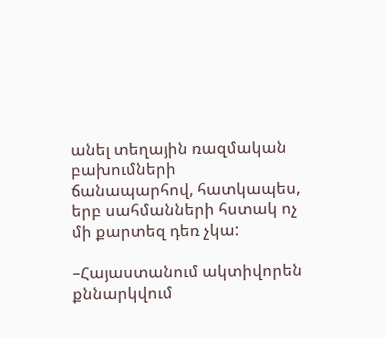անել տեղային ռազմական բախումների ճանապարհով, հատկապես, երբ սահմանների հստակ ոչ մի քարտեզ դեռ չկա:

–Հայաստանում ակտիվորեն քննարկվում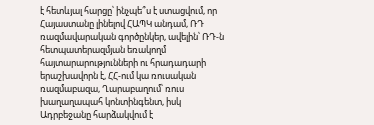է հետևյալ հարցը՝ ինչպե՞ս է ստացվում, որ Հայաստանը լինելով ՀԱՊԿ անդամ, ՌԴ ռազմավարական գործընկեր, ավելին՝ ՌԴ-ն հետպատերազմյան եռակողմ հայտարարությունների ու հրադադարի երաշխավորն է, ՀՀ-ում կա ռուսական ռազմաբազա, Ղարաբաղում՝ ռուս խաղաղապահ կոնտինգենտ, իսկ Ադրբեջանը հարձակվում է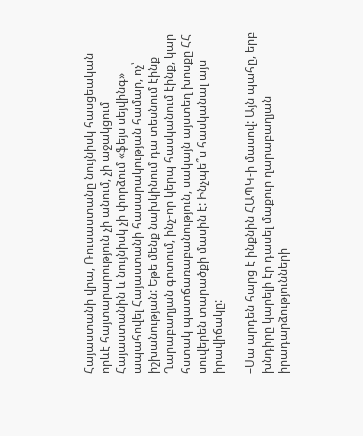Հայաստանի վրա, Ռուսաստանը նույնիսկ հասցեական որևէ հայտարարություն չի անում, չի աջակցում Հայաստանին և նույնիսկ չի փորձում «ֆեյս սեյվինգ» ապահովել Հայաստանի հասարակության համար, ոչ՝ իշխանության: Եթե մենք նախկինում դա տեսնում էինք Ղարաբաղյան գոտում, ինչ-որ կերպ հասկանում էինք, կար հստակ պատճառաբանություն, սակայն այստեղ խոսքը ՀՀ սուվերեն տարածքի մասին է: Ինչպե՞ս հասկանալ այս իրավիճակը:

–Սա արդեն հարց է ինքնին ՀԱՊԿ-ի մասով: Այն պահը, երբ խնդիրը կարելի էր դասել մաքուր ղարաբաղյան իրադարձությունների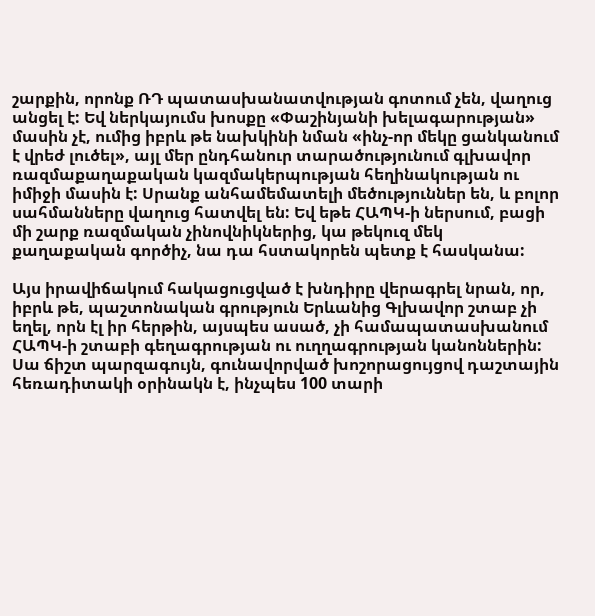շարքին, որոնք ՌԴ պատասխանատվության գոտում չեն, վաղուց անցել է: Եվ ներկայումս խոսքը «Փաշինյանի խելագարության» մասին չէ, ումից իբրև թե նախկինի նման «ինչ-որ մեկը ցանկանում է վրեժ լուծել», այլ մեր ընդհանուր տարածությունում գլխավոր ռազմաքաղաքական կազմակերպության հեղինակության ու իմիջի մասին է: Սրանք անհամեմատելի մեծություններ են, և բոլոր սահմանները վաղուց հատվել են: Եվ եթե ՀԱՊԿ-ի ներսում, բացի մի շարք ռազմական չինովնիկներից, կա թեկուզ մեկ քաղաքական գործիչ, նա դա հստակորեն պետք է հասկանա:

Այս իրավիճակում հակացուցված է խնդիրը վերագրել նրան, որ, իբրև թե, պաշտոնական գրություն Երևանից Գլխավոր շտաբ չի եղել, որն էլ իր հերթին, այսպես ասած, չի համապատասխանում ՀԱՊԿ-ի շտաբի գեղագրության ու ուղղագրության կանոններին: Սա ճիշտ պարզագույն, գունավորված խոշորացույցով դաշտային հեռադիտակի օրինակն է, ինչպես 100 տարի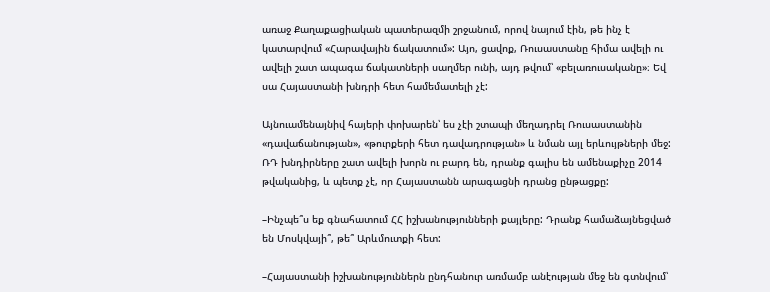առաջ Քաղաքացիական պատերազմի շրջանում, որով նայում էին, թե ինչ է կատարվում «Հարավային ճակատում»: Այո, ցավոք, Ռուսաստանը հիմա ավելի ու ավելի շատ ապագա ճակատների սաղմեր ունի, այդ թվում՝ «բելառուսականը»։ Եվ սա Հայաստանի խնդրի հետ համեմատելի չէ:

Այնուամենայնիվ հայերի փոխարեն՝ ես չէի շտապի մեղադրել Ռուսաստանին «դավաճանության», «թուրքերի հետ դավադրության» և նման այլ երևույթների մեջ: ՌԴ խնդիրները շատ ավելի խորն ու բարդ են, դրանք գալիս են ամենաքիչը 2014 թվականից, և պետք չէ, որ Հայաստանն արագացնի դրանց ընթացքը:

–Ինչպե՞ս եք գնահատում ՀՀ իշխանությունների քայլերը: Դրանք համաձայնեցված են Մոսկվայի՞, թե՞ Արևմուտքի հետ:

–Հայաստանի իշխանություններն ընդհանուր առմամբ անէության մեջ են գտնվում՝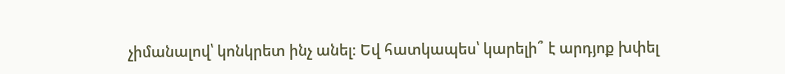չիմանալով՝ կոնկրետ ինչ անել։ Եվ հատկապես՝ կարելի՞ է արդյոք խփել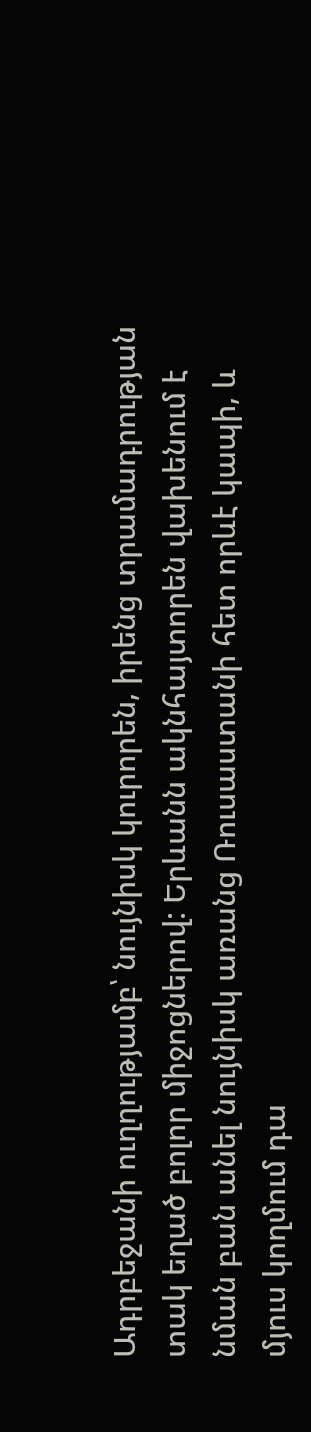Ադրբեջանի ուղղությամբ՝ նույնիսկ կուրորեն, իրենց տրամադրության տակ եղած բոլոր միջոցներով: Երևանն ակնհայտորեն վախենում է նման բան անել նույնիսկ առանց Ռուսաստանի հետ որևէ կապի, և մյուս կողմում դա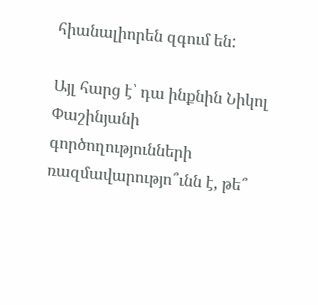հիանալիորեն զգում են:

Այլ հարց է՝ դա ինքնին Նիկոլ Փաշինյանի գործողությունների ռազմավարությո՞ւնն է, թե՞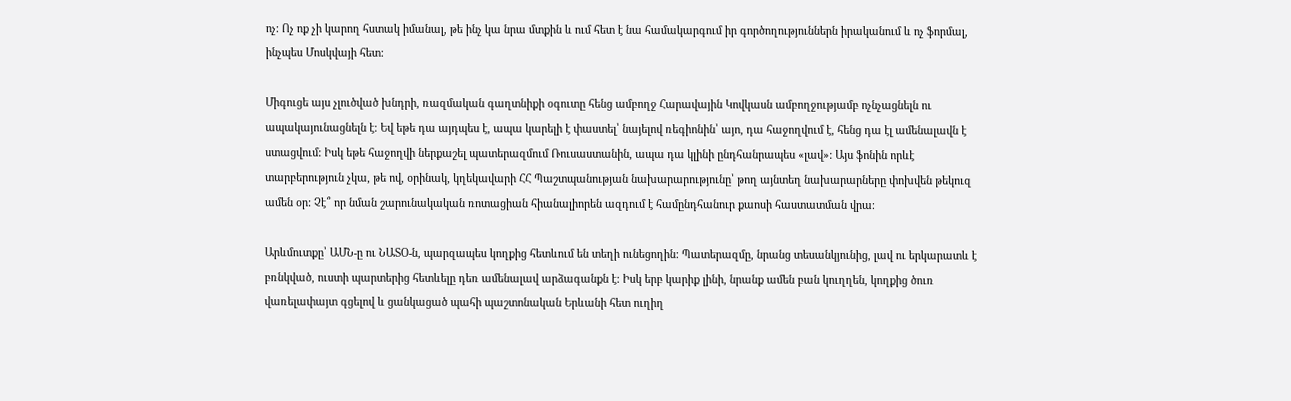ոչ: Ոչ ոք չի կարող հստակ իմանալ, թե ինչ կա նրա մտքին և ում հետ է նա համակարգում իր գործողություններն իրականում և ոչ ֆորմալ, ինչպես Մոսկվայի հետ:

Միգուցե այս չլուծված խնդրի, ռազմական գաղտնիքի օգուտը հենց ամբողջ Հարավային Կովկասն ամբողջությամբ ոչնչացնելն ու ապակայունացնելն է։ Եվ եթե դա այդպես է, ապա կարելի է փաստել՝ նայելով ռեգիոնին՝ այո, դա հաջողվում է, հենց դա էլ ամենալավն է ստացվում: Իսկ եթե հաջողվի ներքաշել պատերազմում Ռուսաստանին, ապա դա կլինի ընդհանրապես «լավ»: Այս ֆոնին որևէ տարբերություն չկա, թե ով, օրինակ, կղեկավարի ՀՀ Պաշտպանության նախարարությունը՝ թող այնտեղ նախարարները փոխվեն թեկուզ ամեն օր: Չէ՞ որ նման շարունակական ռոտացիան հիանալիորեն ազդում է համընդհանուր քաոսի հաստատման վրա։

Արևմուտքը՝ ԱՄՆ-ը ու ՆԱՏՕ-ն, պարզապես կողքից հետևում են տեղի ունեցողին: Պատերազմը, նրանց տեսանկյունից, լավ ու երկարատև է բռնկված, ուստի պարտերից հետևելը դեռ ամենալավ արձագանքն է: Իսկ երբ կարիք լինի, նրանք ամեն բան կուղղեն, կողքից ծուռ վառելափայտ գցելով և ցանկացած պահի պաշտոնական Երևանի հետ ուղիղ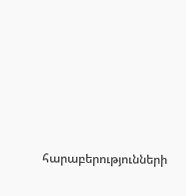հարաբերությունների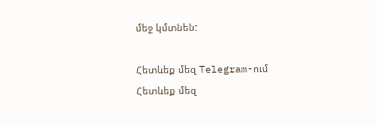մեջ կմտնեն:

Հետևեք մեզ Telegram-ում
Հետևեք մեզ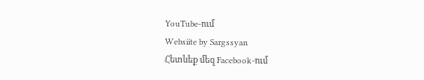YouTube-ում
Websiite by Sargssyan
Հետևեք մեզ Facebook-ում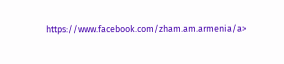https://www.facebook.com/zham.am.armenia/a>